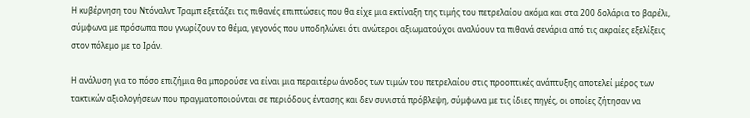Η κυβέρνηση του Ντόναλντ Τραμπ εξετάζει τις πιθανές επιπτώσεις που θα είχε μια εκτίναξη της τιμής του πετρελαίου ακόμα και στα 200 δολάρια το βαρέλι, σύμφωνα με πρόσωπα που γνωρίζουν το θέμα, γεγονός που υποδηλώνει ότι ανώτεροι αξιωματούχοι αναλύουν τα πιθανά σενάρια από τις ακραίες εξελίξεις στον πόλεμο με το Ιράν.

Η ανάλυση για το πόσο επιζήμια θα μπορούσε να είναι μια περαιτέρω άνοδος των τιμών του πετρελαίου στις προοπτικές ανάπτυξης αποτελεί μέρος των τακτικών αξιολογήσεων που πραγματοποιούνται σε περιόδους έντασης και δεν συνιστά πρόβλεψη, σύμφωνα με τις ίδιες πηγές, οι οποίες ζήτησαν να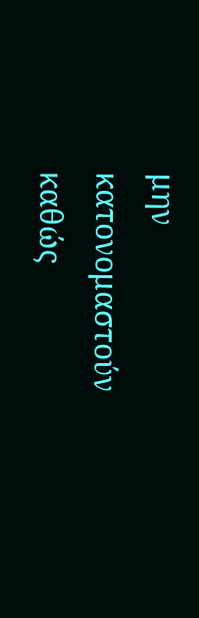μην κατονομαστούν καθώς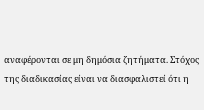αναφέρονται σε μη δημόσια ζητήματα. Στόχος της διαδικασίας είναι να διασφαλιστεί ότι η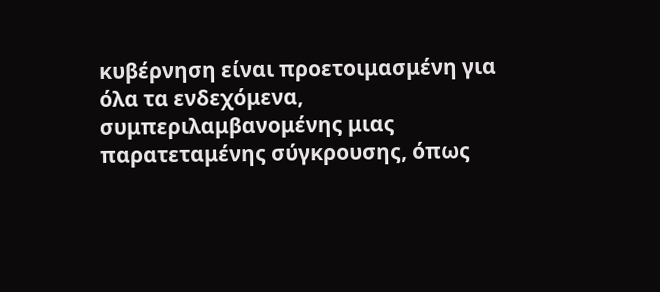κυβέρνηση είναι προετοιμασμένη για όλα τα ενδεχόμενα, συμπεριλαμβανομένης μιας παρατεταμένης σύγκρουσης, όπως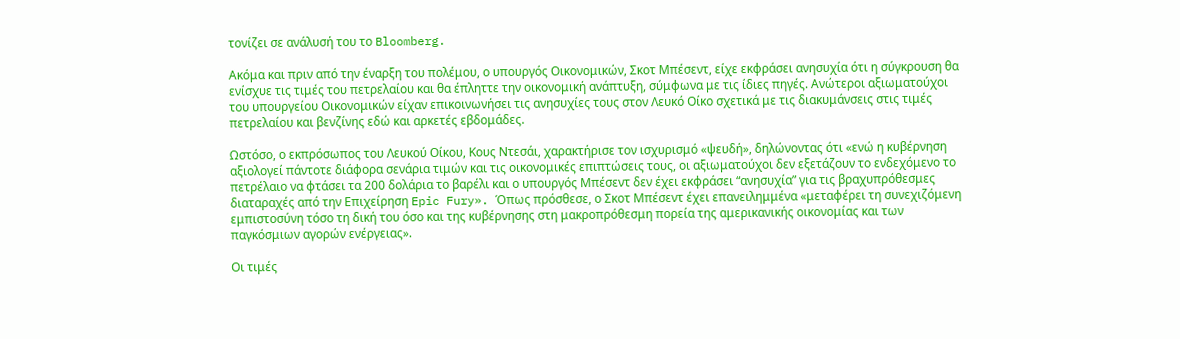τονίζει σε ανάλυσή του το Bloomberg.

Ακόμα και πριν από την έναρξη του πολέμου, ο υπουργός Οικονομικών, Σκοτ Μπέσεντ, είχε εκφράσει ανησυχία ότι η σύγκρουση θα ενίσχυε τις τιμές του πετρελαίου και θα έπληττε την οικονομική ανάπτυξη, σύμφωνα με τις ίδιες πηγές. Ανώτεροι αξιωματούχοι του υπουργείου Οικονομικών είχαν επικοινωνήσει τις ανησυχίες τους στον Λευκό Οίκο σχετικά με τις διακυμάνσεις στις τιμές πετρελαίου και βενζίνης εδώ και αρκετές εβδομάδες.

Ωστόσο, ο εκπρόσωπος του Λευκού Οίκου, Κους Ντεσάι, χαρακτήρισε τον ισχυρισμό «ψευδή», δηλώνοντας ότι «ενώ η κυβέρνηση αξιολογεί πάντοτε διάφορα σενάρια τιμών και τις οικονομικές επιπτώσεις τους, οι αξιωματούχοι δεν εξετάζουν το ενδεχόμενο το πετρέλαιο να φτάσει τα 200 δολάρια το βαρέλι και ο υπουργός Μπέσεντ δεν έχει εκφράσει “ανησυχία” για τις βραχυπρόθεσμες διαταραχές από την Επιχείρηση Epic Fury». Όπως πρόσθεσε, ο Σκοτ Μπέσεντ έχει επανειλημμένα «μεταφέρει τη συνεχιζόμενη εμπιστοσύνη τόσο τη δική του όσο και της κυβέρνησης στη μακροπρόθεσμη πορεία της αμερικανικής οικονομίας και των παγκόσμιων αγορών ενέργειας».

Οι τιμές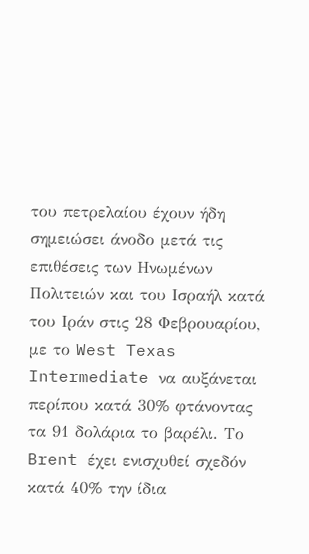του πετρελαίου έχουν ήδη σημειώσει άνοδο μετά τις επιθέσεις των Ηνωμένων Πολιτειών και του Ισραήλ κατά του Ιράν στις 28 Φεβρουαρίου, με το West Texas Intermediate να αυξάνεται περίπου κατά 30% φτάνοντας τα 91 δολάρια το βαρέλι. Το Brent έχει ενισχυθεί σχεδόν κατά 40% την ίδια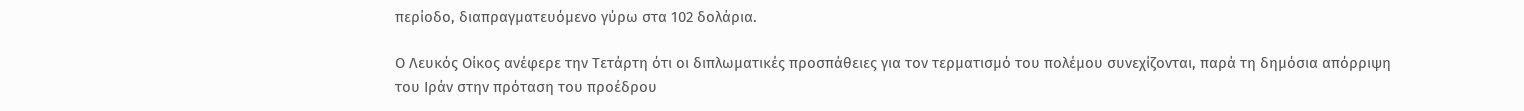περίοδο, διαπραγματευόμενο γύρω στα 102 δολάρια.

Ο Λευκός Οίκος ανέφερε την Τετάρτη ότι οι διπλωματικές προσπάθειες για τον τερματισμό του πολέμου συνεχίζονται, παρά τη δημόσια απόρριψη του Ιράν στην πρόταση του προέδρου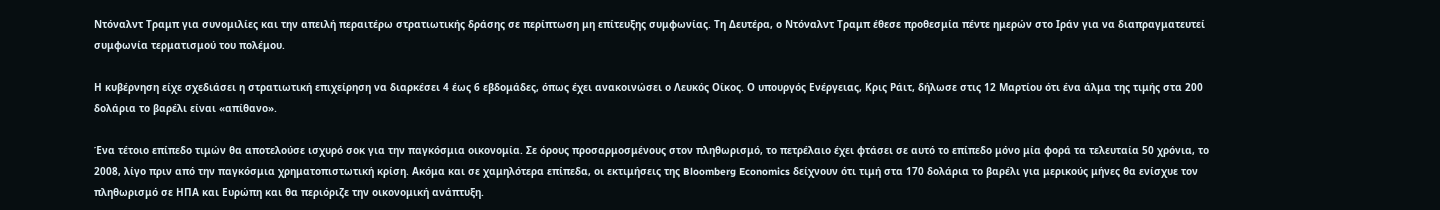Ντόναλντ Τραμπ για συνομιλίες και την απειλή περαιτέρω στρατιωτικής δράσης σε περίπτωση μη επίτευξης συμφωνίας. Τη Δευτέρα, ο Ντόναλντ Τραμπ έθεσε προθεσμία πέντε ημερών στο Ιράν για να διαπραγματευτεί συμφωνία τερματισμού του πολέμου.

Η κυβέρνηση είχε σχεδιάσει η στρατιωτική επιχείρηση να διαρκέσει 4 έως 6 εβδομάδες, όπως έχει ανακοινώσει ο Λευκός Οίκος. Ο υπουργός Ενέργειας, Κρις Ράιτ, δήλωσε στις 12 Μαρτίου ότι ένα άλμα της τιμής στα 200 δολάρια το βαρέλι είναι «απίθανο».

Ένα τέτοιο επίπεδο τιμών θα αποτελούσε ισχυρό σοκ για την παγκόσμια οικονομία. Σε όρους προσαρμοσμένους στον πληθωρισμό, το πετρέλαιο έχει φτάσει σε αυτό το επίπεδο μόνο μία φορά τα τελευταία 50 χρόνια, το 2008, λίγο πριν από την παγκόσμια χρηματοπιστωτική κρίση. Ακόμα και σε χαμηλότερα επίπεδα, οι εκτιμήσεις της Bloomberg Economics δείχνουν ότι τιμή στα 170 δολάρια το βαρέλι για μερικούς μήνες θα ενίσχυε τον πληθωρισμό σε ΗΠΑ και Ευρώπη και θα περιόριζε την οικονομική ανάπτυξη.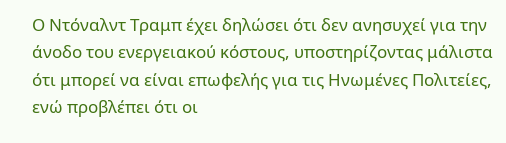Ο Ντόναλντ Τραμπ έχει δηλώσει ότι δεν ανησυχεί για την άνοδο του ενεργειακού κόστους, υποστηρίζοντας μάλιστα ότι μπορεί να είναι επωφελής για τις Ηνωμένες Πολιτείες, ενώ προβλέπει ότι οι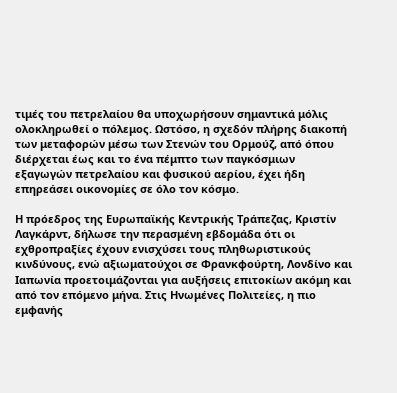τιμές του πετρελαίου θα υποχωρήσουν σημαντικά μόλις ολοκληρωθεί ο πόλεμος. Ωστόσο, η σχεδόν πλήρης διακοπή των μεταφορών μέσω των Στενών του Ορμούζ, από όπου διέρχεται έως και το ένα πέμπτο των παγκόσμιων εξαγωγών πετρελαίου και φυσικού αερίου, έχει ήδη επηρεάσει οικονομίες σε όλο τον κόσμο.

Η πρόεδρος της Ευρωπαϊκής Κεντρικής Τράπεζας, Κριστίν Λαγκάρντ, δήλωσε την περασμένη εβδομάδα ότι οι εχθροπραξίες έχουν ενισχύσει τους πληθωριστικούς κινδύνους, ενώ αξιωματούχοι σε Φρανκφούρτη, Λονδίνο και Ιαπωνία προετοιμάζονται για αυξήσεις επιτοκίων ακόμη και από τον επόμενο μήνα. Στις Ηνωμένες Πολιτείες, η πιο εμφανής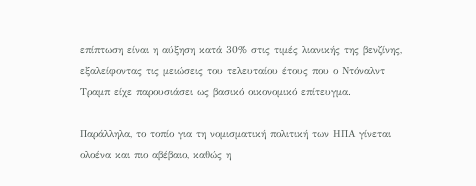επίπτωση είναι η αύξηση κατά 30% στις τιμές λιανικής της βενζίνης, εξαλείφοντας τις μειώσεις του τελευταίου έτους που ο Ντόναλντ Τραμπ είχε παρουσιάσει ως βασικό οικονομικό επίτευγμα.

Παράλληλα, το τοπίο για τη νομισματική πολιτική των ΗΠΑ γίνεται ολοένα και πιο αβέβαιο, καθώς η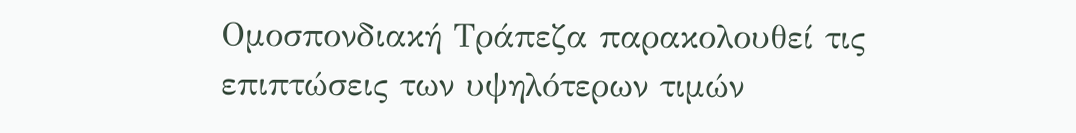Ομοσπονδιακή Τράπεζα παρακολουθεί τις επιπτώσεις των υψηλότερων τιμών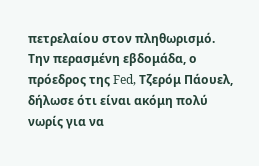πετρελαίου στον πληθωρισμό. Την περασμένη εβδομάδα, ο πρόεδρος της Fed, Τζερόμ Πάουελ, δήλωσε ότι είναι ακόμη πολύ νωρίς για να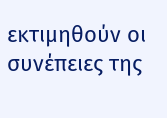εκτιμηθούν οι συνέπειες της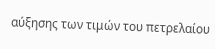αύξησης των τιμών του πετρελαίου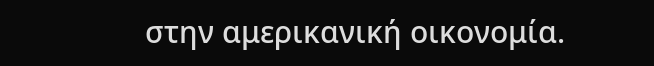στην αμερικανική οικονομία.